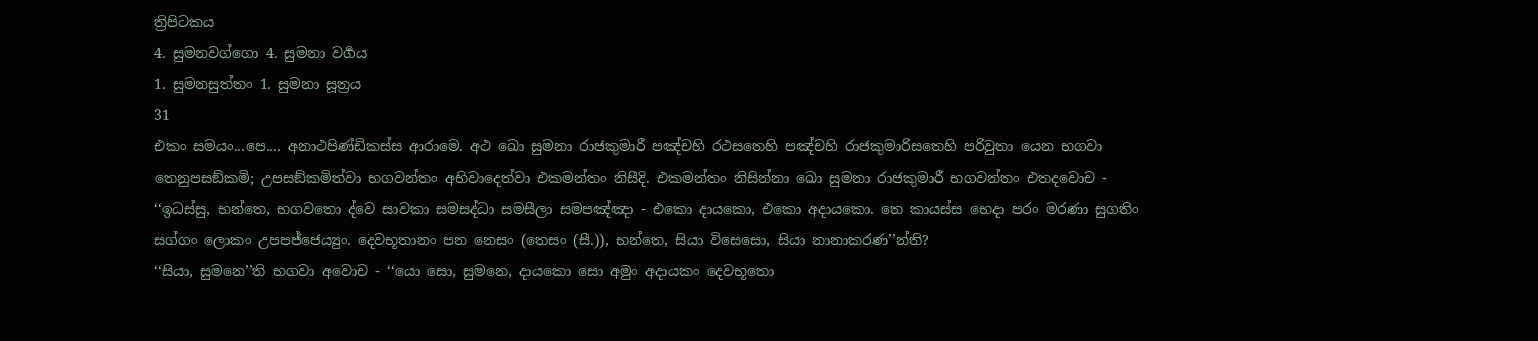ත්‍රිපිටකය
4. සුමනවග්ගො 4. සුමනා වර්‍ගය
1. සුමනසුත්තං 1. සුමනා සූත්‍රය
31
එකං සමයං...පෙ.... අනාථපිණ්ඩිකස්ස ආරාමෙ. අථ ඛො සුමනා රාජකුමාරී පඤ්චහි රථසතෙහි පඤ්චහි රාජකුමාරිසතෙහි පරිවුතා යෙන භගවා තෙනුපසඞ්කමි; උපසඞ්කමිත්වා භගවන්තං අභිවාදෙත්වා එකමන්තං නිසීදි. එකමන්තං නිසින්නා ඛො සුමනා රාජකුමාරී භගවන්තං එතදවොච -
‘‘ඉධස්සු, භන්තෙ, භගවතො ද්වෙ සාවකා සමසද්ධා සමසීලා සමපඤ්ඤා - එකො දායකො, එකො අදායකො. තෙ කායස්ස භෙදා පරං මරණා සුගතිං සග්ගං ලොකං උපපජ්ජෙය්‍යුං. දෙවභූතානං පන නෙසං (තෙසං (සී.)), භන්තෙ, සියා විසෙසො, සියා නානාකරණ’’න්ති?
‘‘සියා, සුමනෙ’’ති භගවා අවොච - ‘‘යො සො, සුමනෙ, දායකො සො අමුං අදායකං දෙවභූතො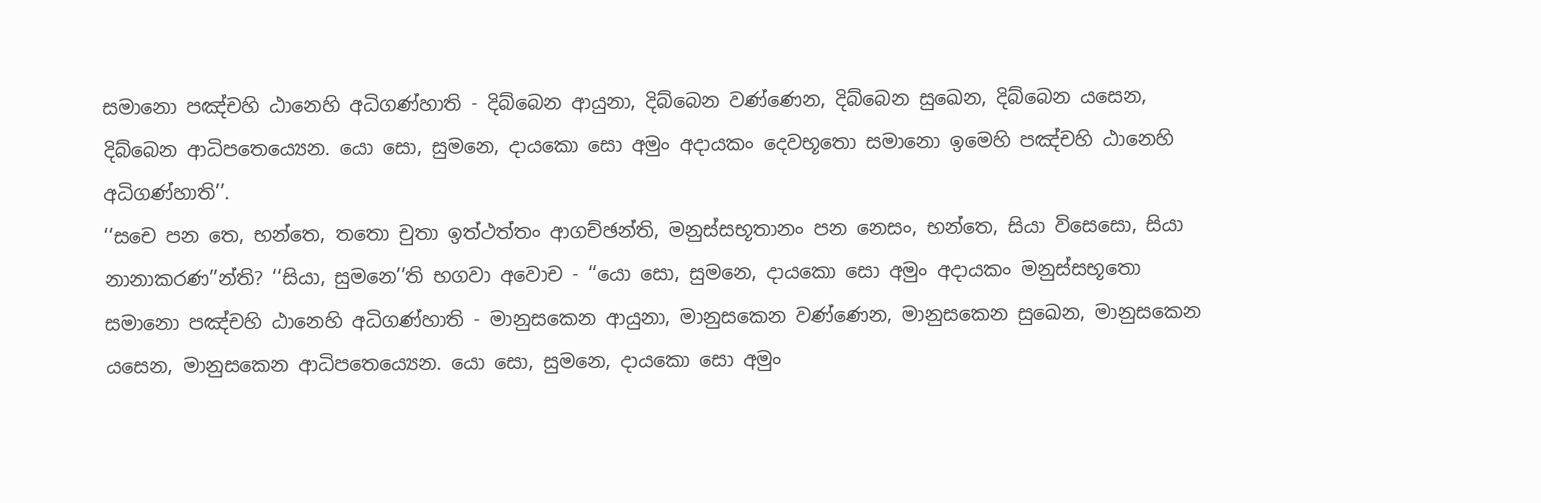සමානො පඤ්චහි ඨානෙහි අධිගණ්හාති - දිබ්බෙන ආයුනා, දිබ්බෙන වණ්ණෙන, දිබ්බෙන සුඛෙන, දිබ්බෙන යසෙන, දිබ්බෙන ආධිපතෙය්‍යෙන. යො සො, සුමනෙ, දායකො සො අමුං අදායකං දෙවභූතො සමානො ඉමෙහි පඤ්චහි ඨානෙහි අධිගණ්හාති’’.
‘‘සචෙ පන තෙ, භන්තෙ, තතො චුතා ඉත්ථත්තං ආගච්ඡන්ති, මනුස්සභූතානං පන නෙසං, භන්තෙ, සියා විසෙසො, සියා නානාකරණ’’න්ති? ‘‘සියා, සුමනෙ’’ති භගවා අවොච - ‘‘යො සො, සුමනෙ, දායකො සො අමුං අදායකං මනුස්සභූතො සමානො පඤ්චහි ඨානෙහි අධිගණ්හාති - මානුසකෙන ආයුනා, මානුසකෙන වණ්ණෙන, මානුසකෙන සුඛෙන, මානුසකෙන යසෙන, මානුසකෙන ආධිපතෙය්‍යෙන. යො සො, සුමනෙ, දායකො සො අමුං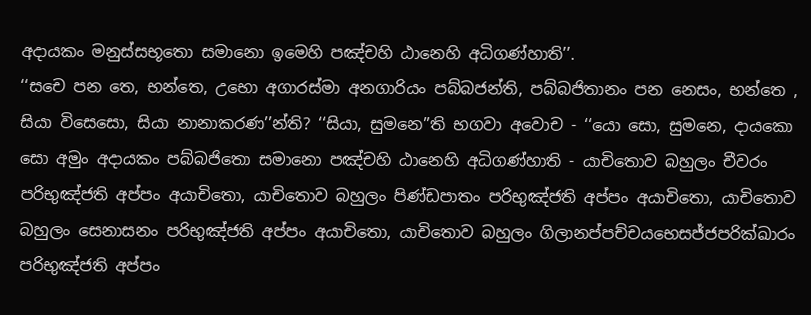අදායකං මනුස්සභූතො සමානො ඉමෙහි පඤ්චහි ඨානෙහි අධිගණ්හාති’’.
‘‘සචෙ පන තෙ, භන්තෙ, උභො අගාරස්මා අනගාරියං පබ්බජන්ති, පබ්බජිතානං පන නෙසං, භන්තෙ , සියා විසෙසො, සියා නානාකරණ’’න්ති? ‘‘සියා, සුමනෙ’’ති භගවා අවොච - ‘‘යො සො, සුමනෙ, දායකො සො අමුං අදායකං පබ්බජිතො සමානො පඤ්චහි ඨානෙහි අධිගණ්හාති - යාචිතොව බහුලං චීවරං පරිභුඤ්ජති අප්පං අයාචිතො, යාචිතොව බහුලං පිණ්ඩපාතං පරිභුඤ්ජති අප්පං අයාචිතො, යාචිතොව බහුලං සෙනාසනං පරිභුඤ්ජති අප්පං අයාචිතො, යාචිතොව බහුලං ගිලානප්පච්චයභෙසජ්ජපරික්ඛාරං පරිභුඤ්ජති අප්පං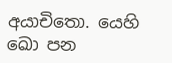අයාචිතො. යෙහි ඛො පන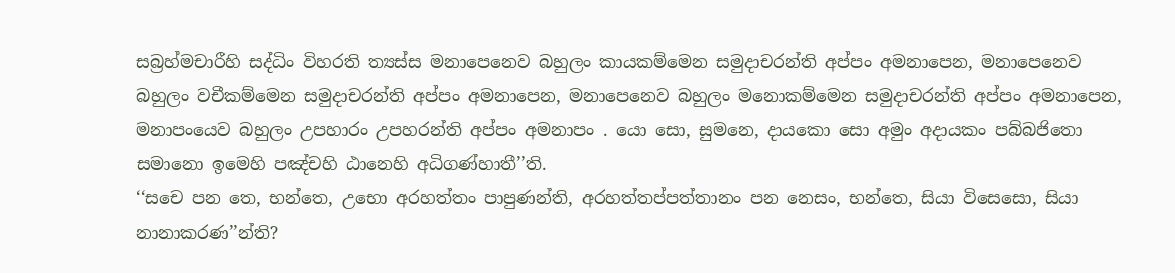සබ්‍රහ්මචාරීහි සද්ධිං විහරති ත්‍යස්ස මනාපෙනෙව බහුලං කායකම්මෙන සමුදාචරන්ති අප්පං අමනාපෙන, මනාපෙනෙව බහුලං වචීකම්මෙන සමුදාචරන්ති අප්පං අමනාපෙන, මනාපෙනෙව බහුලං මනොකම්මෙන සමුදාචරන්ති අප්පං අමනාපෙන, මනාපංයෙව බහුලං උපහාරං උපහරන්ති අප්පං අමනාපං . යො සො, සුමනෙ, දායකො සො අමුං අදායකං පබ්බජිතො සමානො ඉමෙහි පඤ්චහි ඨානෙහි අධිගණ්හාතී’’ති.
‘‘සචෙ පන තෙ, භන්තෙ, උභො අරහත්තං පාපුණන්ති, අරහත්තප්පත්තානං පන නෙසං, භන්තෙ, සියා විසෙසො, සියා නානාකරණ’’න්ති?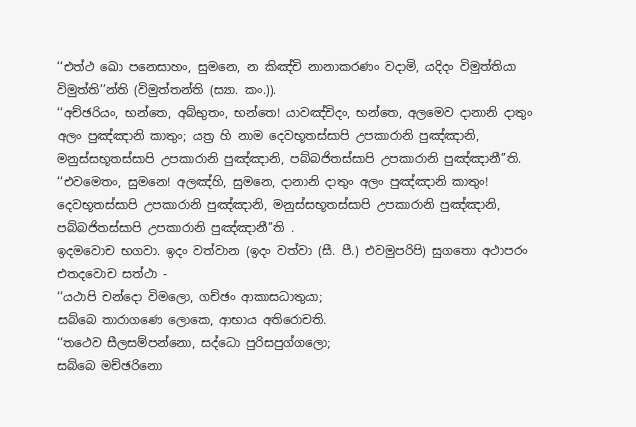‘‘එත්ථ ඛො පනෙසාහං, සුමනෙ, න කිඤ්චි නානාකරණං වදාමි, යදිදං විමුත්තියා විමුත්ති’’න්ති (විමුත්තන්ති (ස්‍යා. කං.)).
‘‘අච්ඡරියං, භන්තෙ, අබ්භුතං, භන්තෙ! යාවඤ්චිදං, භන්තෙ, අලමෙව දානානි දාතුං අලං පුඤ්ඤානි කාතුං; යත්‍ර හි නාම දෙවභූතස්සාපි උපකාරානි පුඤ්ඤානි, මනුස්සභූතස්සාපි උපකාරානි පුඤ්ඤානි, පබ්බජිතස්සාපි උපකාරානි පුඤ්ඤානී’’ති. ‘‘එවමෙතං, සුමනෙ! අලඤ්හි, සුමනෙ, දානානි දාතුං අලං පුඤ්ඤානි කාතුං! දෙවභූතස්සාපි උපකාරානි පුඤ්ඤානි, මනුස්සභූතස්සාපි උපකාරානි පුඤ්ඤානි, පබ්බජිතස්සාපි උපකාරානි පුඤ්ඤානී’’ති .
ඉදමවොච භගවා. ඉදං වත්වාන (ඉදං වත්වා (සී. පී.) එවමුපරිපි) සුගතො අථාපරං එතදවොච සත්ථා -
‘‘යථාපි චන්දො විමලො, ගච්ඡං ආකාසධාතුයා;
සබ්බෙ තාරාගණෙ ලොකෙ, ආභාය අතිරොචති.
‘‘තථෙව සීලසම්පන්නො, සද්ධො පුරිසපුග්ගලො;
සබ්බෙ මච්ඡරිනො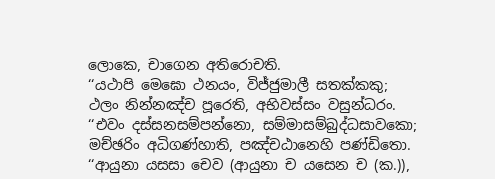ලොකෙ, චාගෙන අතිරොචති.
‘‘යථාපි මෙඝො ථනයං, විජ්ජුමාලී සතක්කකු;
ථලං නින්නඤ්ච පූරෙති, අභිවස්සං වසුන්ධරං.
‘‘එවං දස්සනසම්පන්නො, සම්මාසම්බුද්ධසාවකො;
මච්ඡරිං අධිගණ්හාති, පඤ්චඨානෙහි පණ්ඩිතො.
‘‘ආයුනා යසසා චෙව (ආයුනා ච යසෙන ච (ක.)),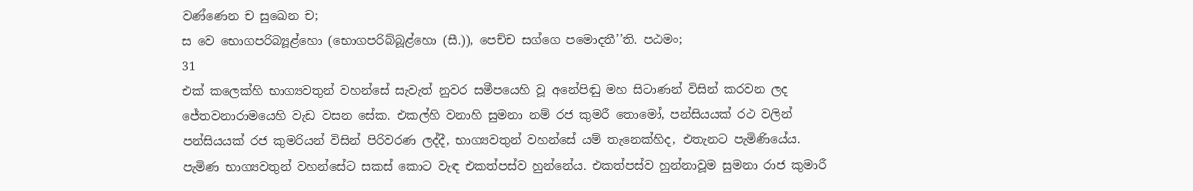වණ්ණෙන ච සුඛෙන ච;
ස වෙ භොගපරිබ්‍යූළ්හො (භොගපරිබ්බූළ්හො (සී.)), පෙච්ච සග්ගෙ පමොදතී’’ති. පඨමං;
31
එක් කලෙක්හි භාග්‍යවතුන් වහන්සේ සැවැත් නුවර සමීපයෙහි වූ අනේපිඬු මහ සිටාණන් විසින් කරවන ලද ජේතවනාරාමයෙහි වැඩ වසන සේක. එකල්හි වනාහි සුමනා නම් රජ කුමරී තොමෝ, පන්සියයක් රථ වලින් පන්සියයක් රජ කුමරියන් විසින් පිරිවරණ ලද්දී, භාග්‍යවතුන් වහන්සේ යම් තැනෙක්හිද, එතැනට පැමිණියේය. පැමිණ භාග්‍යවතුන් වහන්සේට සකස් කොට වැඳ එකත්පස්ව හුන්නේය. එකත්පස්ව හුන්නාවූම සුමනා රාජ කුමාරී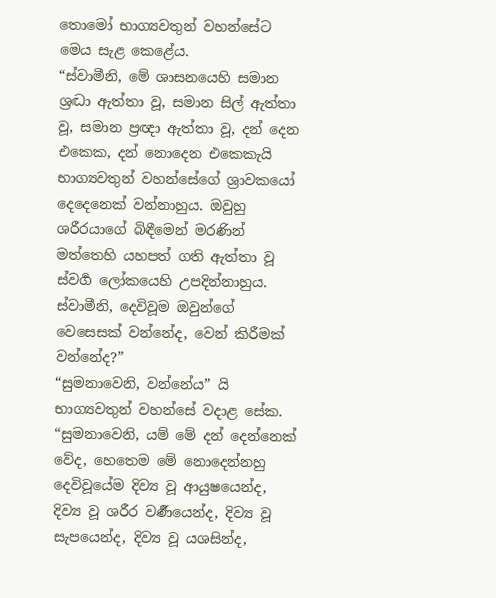තොමෝ භාග්‍යවතුන් වහන්සේට මෙය සැළ කෙළේය.
“ස්වාමීනි, මේ ශාසනයෙහි සමාන ශ්‍රද්‍ධා ඇත්තා වූ, සමාන සිල් ඇත්තා වූ, සමාන ප්‍රඥා ඇත්තා වූ, දන් දෙන එකෙක, දන් නොදෙන එකෙකැයි භාග්‍යවතුන් වහන්සේගේ ශ්‍රාවකයෝ දෙදෙනෙක් වන්නාහුය. ඔවුහු ශරීරයාගේ බිඳීමෙන් මරණින් මත්තෙහි යහපත් ගති ඇත්තා වූ ස්වර්‍ග ලෝකයෙහි උපදින්නාහුය. ස්වාමීනි, දෙවිවූම ඔවුන්ගේ වෙසෙසක් වන්නේද, වෙන් කිරීමක් වන්නේද?”
“සුමනාවෙනි, වන්නේය” යි භාග්‍යවතුන් වහන්සේ වදාළ සේක. “සුමනාවෙනි, යම් මේ දන් දෙන්නෙක් වේද, හෙතෙම මේ නොදෙන්නහු දෙවිවූයේම දිව්‍ය වූ ආයුෂයෙන්ද, දිව්‍ය වූ ශරීර වර්‍ණයෙන්ද, දිව්‍ය වූ සැපයෙන්ද, දිව්‍ය වූ යශසින්ද,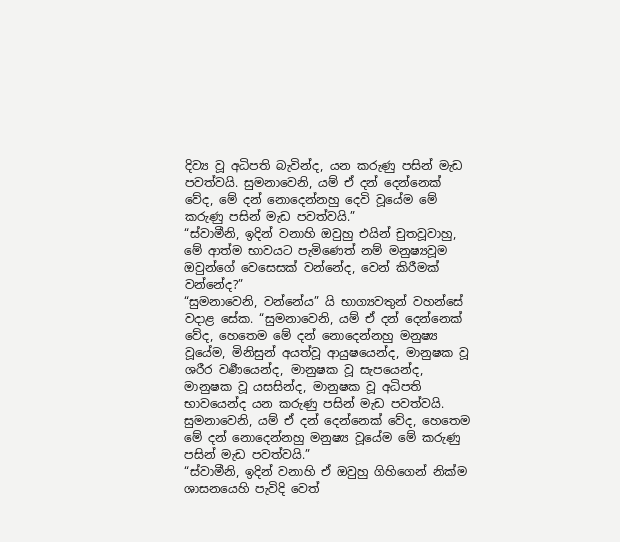දිව්‍ය වූ අධිපති බැවින්ද, යන කරුණු පසින් මැඩ පවත්වයි. සුමනාවෙනි, යම් ඒ දන් දෙන්නෙක් වේද, මේ දන් නොදෙන්නහු දෙවි වූයේම මේ කරුණු පසින් මැඩ පවත්වයි.”
“ස්වාමීනි, ඉදින් වනාහි ඔවුහු එයින් චුතවූවාහු, මේ ආත්ම භාවයට පැමිණෙත් නම් මනුෂ්‍යවූම ඔවුන්ගේ වෙසෙසක් වන්නේද, වෙන් කිරීමක් වන්නේද?”
“සුමනාවෙනි, වන්නේය” යි භාග්‍යවතුන් වහන්සේ වදාළ සේක. “සුමනාවෙනි, යම් ඒ දන් දෙන්නෙක් වේද, හෙතෙම මේ දන් නොදෙන්නහු මනුෂ්‍ය වූයේම, මිනිසුන් අයත්වූ ආයුෂයෙන්ද, මානුෂක වූ ශරීර වර්‍ණයෙන්ද, මානුෂක වූ සැපයෙන්ද, මානුෂක වූ යසසින්ද, මානුෂක වූ අධිපති භාවයෙන්ද යන කරුණු පසින් මැඩ පවත්වයි. සුමනාවෙනි, යම් ඒ දන් දෙන්නෙක් වේද, හෙතෙම මේ දන් නොදෙන්නහු මනුෂ්‍ය වූයේම මේ කරුණු පසින් මැඩ පවත්වයි.”
“ස්වාමීනි, ඉදින් වනාහි ඒ ඔවුහු ගිහිගෙන් නික්ම ශාසනයෙහි පැවිදි වෙත්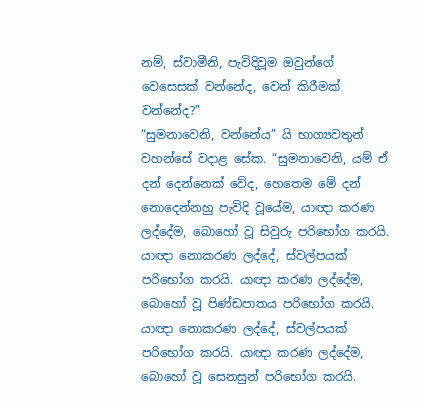නම්, ස්වාමීනි, පැවිදිවූම ඔවුන්ගේ වෙසෙසක් වන්නේද, වෙන් කිරීමක් වන්නේද?”
“සුමනාවෙනි, වන්නේය” යි භාග්‍යවතුන් වහන්සේ වදාළ සේක. “සුමනාවෙනි, යම් ඒ දන් දෙන්නෙක් වේද, හෙතෙම මේ දන් නොදෙන්නහු පැවිදි වූයේම, යාඥා කරණ ලද්දේම, බොහෝ වූ සිවුරු පරිභෝග කරයි. යාඥා නොකරණ ලද්දේ, ස්වල්පයක් පරිභෝග කරයි. යාඥා කරණ ලද්දේම, බොහෝ වූ පිණ්ඩපාතය පරිභෝග කරයි. යාඥා නොකරණ ලද්දේ, ස්වල්පයක් පරිභෝග කරයි. යාඥා කරණ ලද්දේම, බොහෝ වූ සෙනසුන් පරිභෝග කරයි.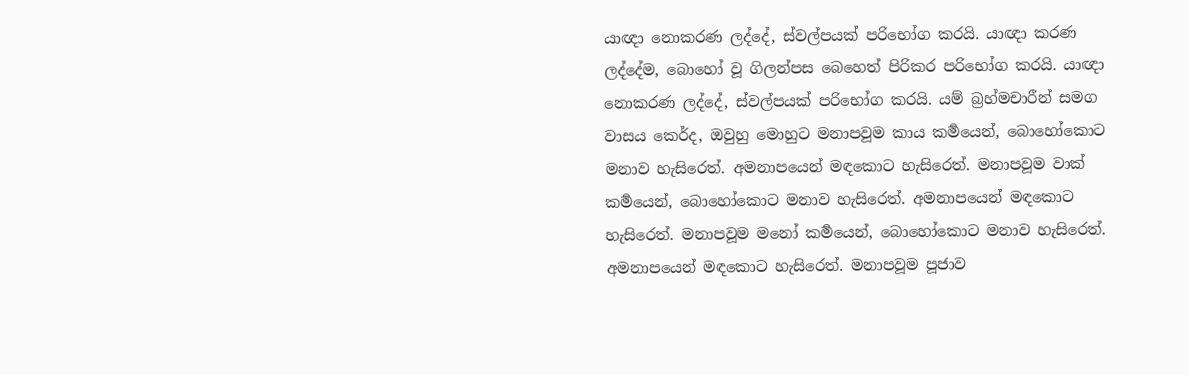යාඥා නොකරණ ලද්දේ, ස්වල්පයක් පරිභෝග කරයි. යාඥා කරණ ලද්දේම, බොහෝ වූ ගිලන්පස බෙහෙත් පිරිකර පරිභෝග කරයි. යාඥා නොකරණ ලද්දේ, ස්වල්පයක් පරිභෝග කරයි. යම් බ්‍රහ්මචාරීන් සමග වාසය කෙර්ද, ඔවුහු මොහුට මනාපවූම කාය කර්‍මයෙන්, බොහෝකොට මනාව හැසිරෙත්. අමනාපයෙන් මඳකොට හැසිරෙත්. මනාපවූම වාක් කර්‍මයෙන්, බොහෝකොට මනාව හැසිරෙත්. අමනාපයෙන් මඳකොට හැසිරෙත්. මනාපවූම මනෝ කර්‍මයෙන්, බොහෝකොට මනාව හැසිරෙත්. අමනාපයෙන් මඳකොට හැසිරෙත්. මනාපවූම පූජාව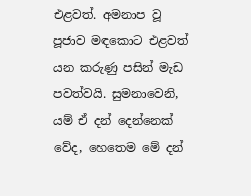එළවත්. අමනාප වූ පූජාව මඳකොට එළවත් යන කරුණු පසින් මැඩ පවත්වයි. සුමනාවෙනි, යම් ඒ දන් දෙන්නෙක් වේද, හෙතෙම මේ දන්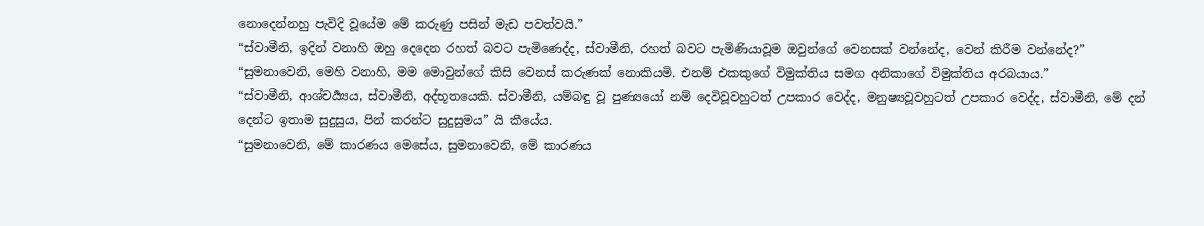නොදෙන්නහු පැවිදි වූයේම මේ කරුණු පසින් මැඩ පවත්වයි.”
“ස්වාමීනි, ඉදින් වනාහි ඔහු දෙදෙන රහත් බවට පැමිණෙද්ද, ස්වාමීනි, රහත් බවට පැමිණියාවූම ඔවුන්ගේ වෙනසක් වන්නේද, වෙන් කිරීම වන්නේද?”
“සුමනාවෙනි, මෙහි වනාහි, මම මොවුන්ගේ කිසි වෙනස් කරුණක් නොකියමි. එනම් එකකුගේ විමුක්තිය සමග අනිකාගේ විමුක්තිය අරබයාය.”
“ස්වාමීනි, ආශ්චර්‍ය්‍යය, ස්වාමීනි, අද්භූතයෙකි. ස්වාමීනි, යම්බඳු වූ පුණ්‍යයෝ නම් දෙවිවූවහුටත් උපකාර වෙද්ද, මනුෂ්‍යවූවහුටත් උපකාර වෙද්ද, ස්වාමීනි, මේ දන් දෙන්ට ඉතාම සුදුසුය, පින් කරන්ට සුදුසුමය” යි කීයේය.
“සුමනාවෙනි, මේ කාරණය මෙසේය, සුමනාවෙනි, මේ කාරණය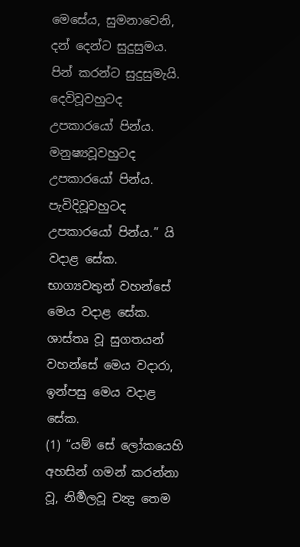මෙසේය, සුමනාවෙනි, දන් දෙන්ට සුදුසුමය. පින් කරන්ට සුදුසුමැයි. දෙවිවූවහුටද උපකාරයෝ පින්ය. මනුෂ්‍යවූවහුටද උපකාරයෝ පින්ය. පැවිදිවූවහුටද උපකාරයෝ පින්ය.” යි වදාළ සේක. භාග්‍යවතුන් වහන්සේ මෙය වදාළ සේක. ශාස්තෘ වූ සුගතයන් වහන්සේ මෙය වදාරා, ඉන්පසු මෙය වදාළ සේක.
(1) “යම් සේ ලෝකයෙහි අහසින් ගමන් කරන්නා වූ, නිර්‍මලවූ චන්‍ද්‍ර තෙම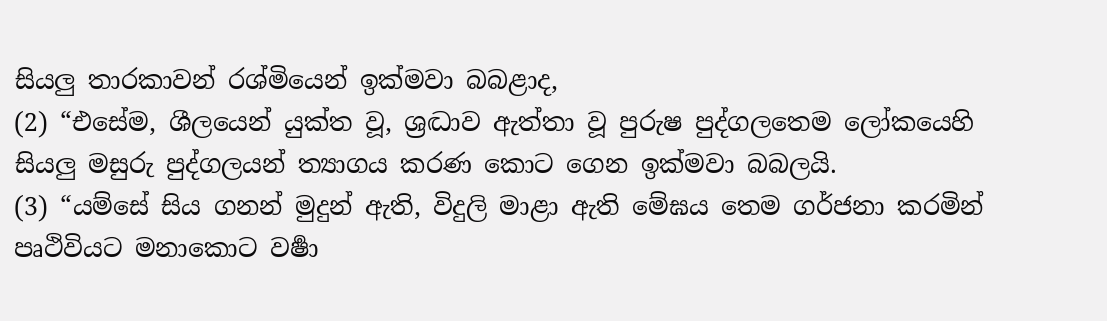සියලු තාරකාවන් රශ්මියෙන් ඉක්මවා බබළාද,
(2) “එසේම, ශීලයෙන් යුක්ත වූ, ශ්‍රද්‍ධාව ඇත්තා වූ පුරුෂ පුද්ගලතෙම ලෝකයෙහි සියලු මසුරු පුද්ගලයන් ත්‍යාගය කරණ කොට ගෙන ඉක්මවා බබලයි.
(3) “යම්සේ සිය ගනන් මුදුන් ඇති, විදුලි මාළා ඇති මේඝය තෙම ගර්ජනා කරමින් පෘථිවියට මනාකොට වර්‍ෂා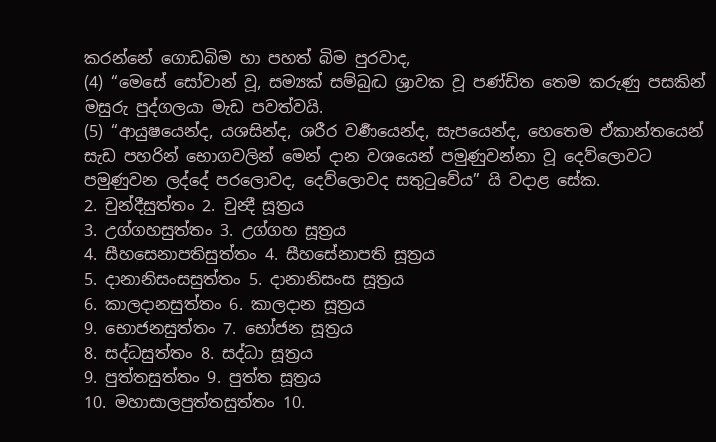කරන්නේ ගොඩබිම හා පහත් බිම පුරවාද,
(4) “මෙසේ සෝවාන් වූ, සම්‍යක් සම්බුද්‍ධ ශ්‍රාවක වූ පණ්ඩිත තෙම කරුණු පසකින් මසුරු පුද්ගලයා මැඩ පවත්වයි.
(5) “ආයුෂයෙන්ද, යශසින්ද, ශරීර වර්‍ණයෙන්ද, සැපයෙන්ද, හෙතෙම ඒකාන්තයෙන් සැඩ පහරින් භොගවලින් මෙන් දාන වශයෙන් පමුණුවන්නා වූ දෙව්ලොවට පමුණුවන ලද්දේ පරලොවද, දෙව්ලොවද සතුටුවේය” යි වදාළ සේක.
2. චුන්දීසුත්තං 2. චුන්‍දී සූත්‍රය
3. උග්ගහසුත්තං 3. උග්ගහ සූත්‍රය
4. සීහසෙනාපතිසුත්තං 4. සීහසේනාපති සූත්‍රය
5. දානානිසංසසුත්තං 5. දානානිසංස සූත්‍රය
6. කාලදානසුත්තං 6. කාලදාන සූත්‍රය
9. භොජනසුත්තං 7. භෝජන සූත්‍රය
8. සද්ධසුත්තං 8. සද්ධා සූත්‍රය
9. පුත්තසුත්තං 9. පුත්ත සූත්‍රය
10. මහාසාලපුත්තසුත්තං 10.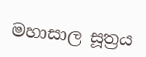මහාසාල සූත්‍රය